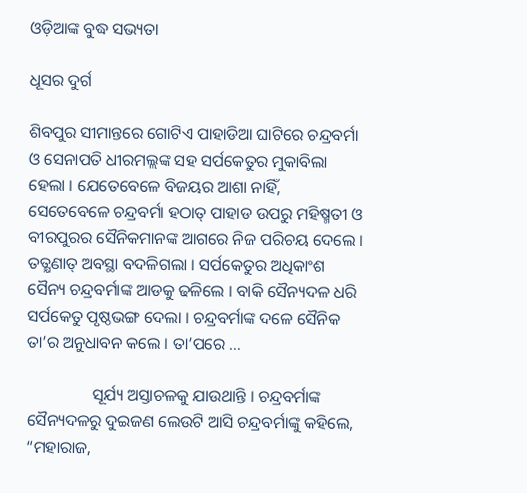ଓଡ଼ିଆଙ୍କ ବୁଦ୍ଧ ସଭ୍ୟତା

ଧୂସର ଦୁର୍ଗ

ଶିବପୁର ସୀମାନ୍ତରେ ଗୋଟିଏ ପାହାଡିଆ ଘାଟିରେ ଚନ୍ଦ୍ରବର୍ମା ଓ ସେନାପତି ଧୀରମଲ୍ଲଙ୍କ ସହ ସର୍ପକେତୁର ମୁକାବିଲା ହେଲା । ଯେତେବେଳେ ବିଜୟର ଆଶା ନାହିଁ, ସେତେବେଳେ ଚନ୍ଦ୍ରବର୍ମା ହଠାତ୍ ପାହାଡ ଉପରୁ ମହିଷ୍ମତୀ ଓ ବୀରପୁରର ସୈନିକମାନଙ୍କ ଆଗରେ ନିଜ ପରିଚୟ ଦେଲେ । ତତ୍କ୍ଷଣାତ୍ ଅବସ୍ଥା ବଦଳିଗଲା । ସର୍ପକେତୁର ଅଧିକାଂଶ ସୈନ୍ୟ ଚନ୍ଦ୍ରବର୍ମାଙ୍କ ଆଡକୁ ଢଳିଲେ । ବାକି ସୈନ୍ୟଦଳ ଧରି ସର୍ପକେତୁ ପୃଷ୍ଠଭଙ୍ଗ ଦେଲା । ଚନ୍ଦ୍ରବର୍ମାଙ୍କ ଦଳେ ସୈନିକ ତା’ର ଅନୁଧାବନ କଲେ । ତା’ପରେ …

                ସୂର୍ଯ୍ୟ ଅସ୍ତାଚଳକୁ ଯାଉଥାନ୍ତି । ଚନ୍ଦ୍ରବର୍ମାଙ୍କ ସୈନ୍ୟଦଳରୁ ଦୁଇଜଣ ଲେଉଟି ଆସି ଚନ୍ଦ୍ରବର୍ମାଙ୍କୁ କହିଲେ, “ମହାରାଜ,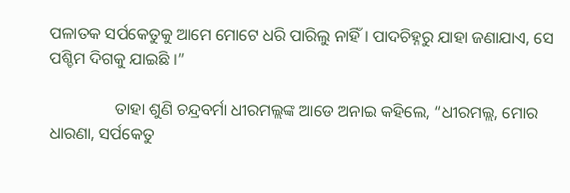ପଳାତକ ସର୍ପକେତୁକୁ ଆମେ ମୋଟେ ଧରି ପାରିଲୁ ନାହିଁ । ପାଦଚିହ୍ନରୁ ଯାହା ଜଣାଯାଏ, ସେ ପଶ୍ଚିମ ଦିଗକୁ ଯାଇଛି ।”

                ତାହା ଶୁଣି ଚନ୍ଦ୍ରବର୍ମା ଧୀରମଲ୍ଲଙ୍କ ଆଡେ ଅନାଇ କହିଲେ, “ଧୀରମଲ୍ଲ, ମୋର ଧାରଣା, ସର୍ପକେତୁ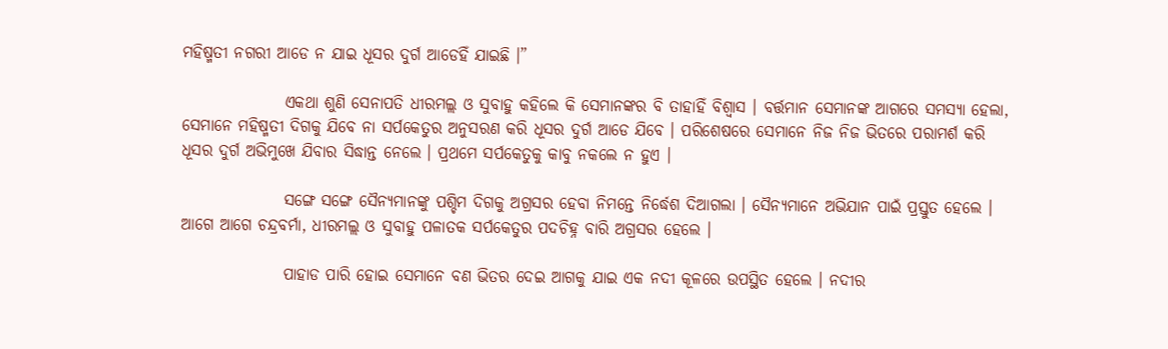ମହିଷ୍ମତୀ ନଗରୀ ଆଡେ ନ ଯାଇ ଧୂସର ଦୁର୍ଗ ଆଡେହିଁ ଯାଇଛି ।”

                ଏକଥା ଶୁଣି ସେନାପତି ଧୀରମଲ୍ଲ ଓ ସୁବାହୁ କହିଲେ କି ସେମାନଙ୍କର ବି ତାହାହିଁ ବିଶ୍ୱାସ । ବର୍ତ୍ତମାନ ସେମାନଙ୍କ ଆଗରେ ସମସ୍ୟା ହେଲା, ସେମାନେ ମହିଷ୍ମତୀ ଦିଗକୁ ଯିବେ ନା ସର୍ପକେତୁର ଅନୁସରଣ କରି ଧୂସର ଦୁର୍ଗ ଆଡେ ଯିବେ । ପରିଶେଷରେ ସେମାନେ ନିଜ ନିଜ ଭିତରେ ପରାମର୍ଶ କରି ଧୂସର ଦୁର୍ଗ ଅଭିମୁଖେ ଯିବାର ସିଦ୍ଧାନ୍ତ ନେଲେ । ପ୍ରଥମେ ସର୍ପକେତୁକୁ କାବୁ ନକଲେ ନ ହୁଏ ।

                ସଙ୍ଗେ ସଙ୍ଗେ ସୈନ୍ୟମାନଙ୍କୁ ପଶ୍ଚିମ ଦିଗକୁ ଅଗ୍ରସର ହେବା ନିମନ୍ତେ ନିର୍ଦ୍ଧେଶ ଦିଆଗଲା । ସୈନ୍ୟମାନେ ଅଭିଯାନ ପାଇଁ ପ୍ରସ୍ତୁତ ହେଲେ । ଆଗେ ଆଗେ ଚନ୍ଦ୍ରବର୍ମା, ଧୀରମଲ୍ଲ ଓ ସୁବାହୁ ପଳାତକ ସର୍ପକେତୁର ପଦଚିହ୍ନ ବାରି ଅଗ୍ରସର ହେଲେ ।

                ପାହାଡ ପାରି ହୋଇ ସେମାନେ ବଣ ଭିତର ଦେଇ ଆଗକୁ ଯାଇ ଏକ ନଦୀ କୂଳରେ ଉପସ୍ଥିତ ହେଲେ । ନଦୀର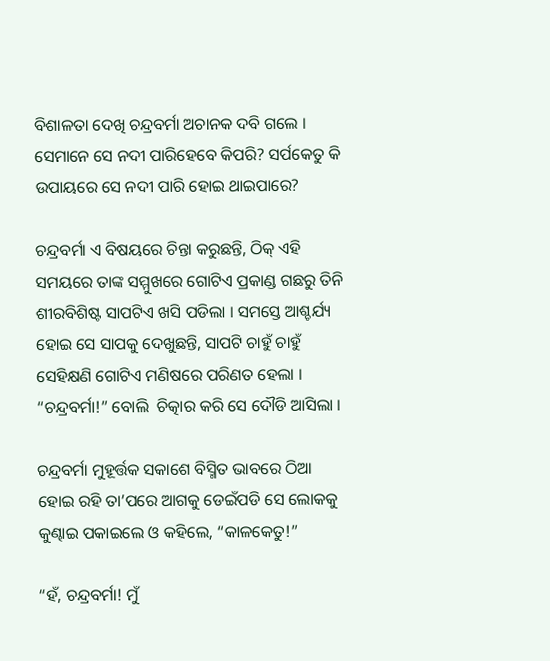ବିଶାଳତା ଦେଖି ଚନ୍ଦ୍ରବର୍ମା ଅଚାନକ ଦବି ଗଲେ । ସେମାନେ ସେ ନଦୀ ପାରିହେବେ କିପରି? ସର୍ପକେତୁ କି ଉପାୟରେ ସେ ନଦୀ ପାରି ହୋଇ ଥାଇପାରେ?

ଚନ୍ଦ୍ରବର୍ମା ଏ ବିଷୟରେ ଚିନ୍ତା କରୁଛନ୍ତି, ଠିକ୍ ଏହି ସମୟରେ ତାଙ୍କ ସମ୍ମୁଖରେ ଗୋଟିଏ ପ୍ରକାଣ୍ଡ ଗଛରୁ ତିନି ଶୀରବିଶିଷ୍ଟ ସାପଟିଏ ଖସି ପଡିଲା । ସମସ୍ତେ ଆଶ୍ଚର୍ଯ୍ୟ ହୋଇ ସେ ସାପକୁ ଦେଖୁଛନ୍ତି, ସାପଟି ଚାହୁଁ ଚାହୁଁ ସେହିକ୍ଷଣି ଗୋଟିଏ ମଣିଷରେ ପରିଣତ ହେଲା । “ଚନ୍ଦ୍ରବର୍ମା!” ବୋଲି  ଚିତ୍କାର କରି ସେ ଦୌଡି ଆସିଲା ।

ଚନ୍ଦ୍ରବର୍ମା ମୁହୂର୍ତ୍ତକ ସକାଶେ ବିସ୍ମିତ ଭାବରେ ଠିଆ ହୋଇ ରହି ତା’ପରେ ଆଗକୁ ଡେଇଁପଡି ସେ ଲୋକକୁ କୁଣ୍ଢାଇ ପକାଇଲେ ଓ କହିଲେ, “କାଳକେତୁ!”

“ହଁ, ଚନ୍ଦ୍ରବର୍ମା! ମୁଁ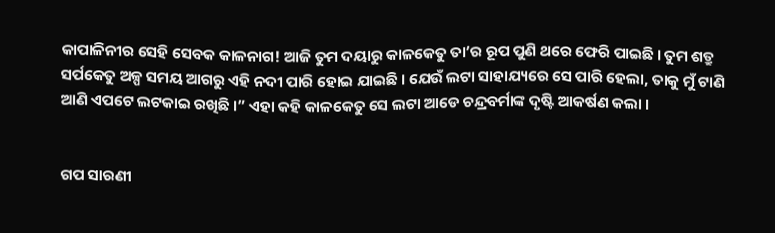କାପାଳିନୀର ସେହି ସେବକ କାଳନାଗ! ଆଜି ତୁମ ଦୟାରୁ କାଳକେତୁ ତା’ର ରୂପ ପୁଣି ଥରେ ଫେରି ପାଇଛି । ତୁମ ଶତ୍ରୁ ସର୍ପକେତୁ ଅଳ୍ପ ସମୟ ଆଗରୁ ଏହି ନଦୀ ପାରି ହୋଇ ଯାଇଛି । ଯେଉଁ ଲଟା ସାହାଯ୍ୟରେ ସେ ପାରି ହେଲା, ତାକୁ ମୁଁ ଟାଣି ଆଣି ଏପଟେ ଲଟକାଇ ରଖିଛି ।” ଏହା କହି କାଳକେତୁ ସେ ଲଟା ଆଡେ ଚନ୍ଦ୍ରବର୍ମାଙ୍କ ଦୃଷ୍ଟି ଆକର୍ଷଣ କଲା ।


ଗପ ସାରଣୀ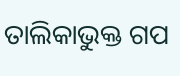ତାଲିକାଭୁକ୍ତ ଗପ